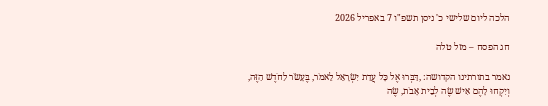הלכה ליום שלישי כ' ניסן תשפ"ו 7 באפריל 2026

חג הפסח – מזל טלה

נאמר בתורתינו הקדושה: ,דַּבְּרוּ אֶל כָּל עֲדַת יִשְׂרָאֵל לֵאמֹר, בֶּעָשֹׂר לַחֹדֶשׁ הַזֶּה, וְיִקְחוּ לָהֶם אִישׁ שֶׂה לְבֵית אָבֹת, שֶׂה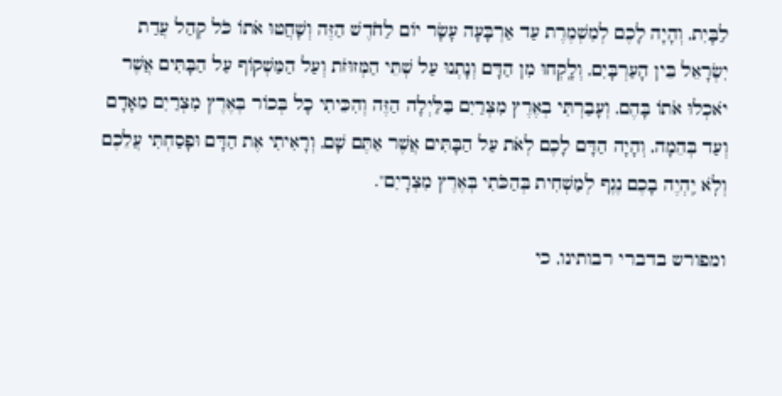לַבָּיִת, וְהָיָה לָכֶם לְמִשְׁמֶרֶת עַד אַרְבָּעָה עָשָׂר יוֹם לַחֹדֶשׁ הַזֶּה וְשָׁחֲטוּ אֹתוֹ כֹּל קְהַל עֲדַת יִשְׂרָאֵל בֵּין הָעַרְבָּיִם, וְלָֽקְחוּ מִן הַדָּם וְנָתְנוּ עַל שְׁתֵּי הַמְּזוּזֹת וְעַל הַמַּשְׁקוֹף עַל הַבָּתִּים אֲשֶׁר יֹאכְלוּ אֹתוֹ בָּהֶם, וְעָבַרְתִּי בְאֶרֶץ מִצְרַיִם בַּלַּיְלָה הַזֶּה וְהִכֵּיתִי כָל בְּכוֹר בְּאֶרֶץ מִצְרַיִם מֵאָדָם וְעַד בְּהֵמָה, וְהָיָה הַדָּם לָכֶם לְאֹת עַל הַבָּתִּים אֲשֶׁר אַתֶּם שָׁם, וְרָאִיתִי אֶת הַדָּם וּפָסַחְתִּי עֲלֵכֶם וְלֹֽא יִֽהְיֶה בָכֶם נֶגֶף לְמַשְׁחִית בְּהַכֹּתִי בְּאֶרֶץ מִצְרָיִם".

ומפורש בדברי רבותינו, כי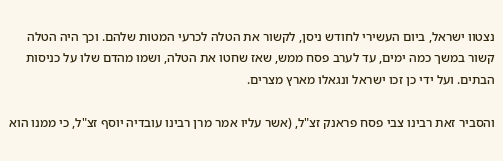נצטוו ישראל, ביום העשירי לחודש ניסן, לקשור את הטלה לכרעי המטות שלהם. וכך היה הטלה קשור במשך כמה ימים, עד לערב פסח ממש, שאז שחטו את הטלה, ושמו מהדם שלו על כניסות הבתים. ועל ידי כן זכו ישראל ונגאלו מארץ מצרים.

והסביר זאת רבינו צבי פסח פראנק זצ"ל, (אשר עליו אמר מרן רבינו עובדיה יוסף זצ"ל, כי ממנו הוא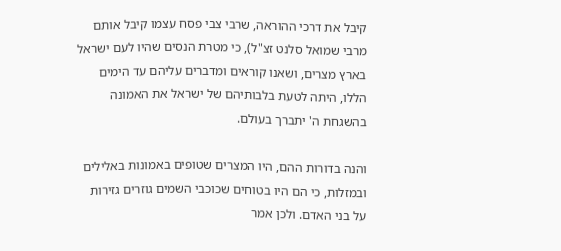קיבל את דרכי ההוראה, שרבי צבי פסח עצמו קיבל אותם מרבי שמואל סלנט זצ"ל), כי מטרת הנסים שהיו לעם ישראל בארץ מצרים, ושאנו קוראים ומדברים עליהם עד הימים הללו, היתה לטעת בלבותיהם של ישראל את האמונה בהשגחת ה' יתברך בעולם.

והנה בדורות ההם, היו המצרים שטופים באמונות באלילים ובמזלות, כי הם היו בטוחים שכוכבי השמים גוזרים גזירות על בני האדם. ולכן אמר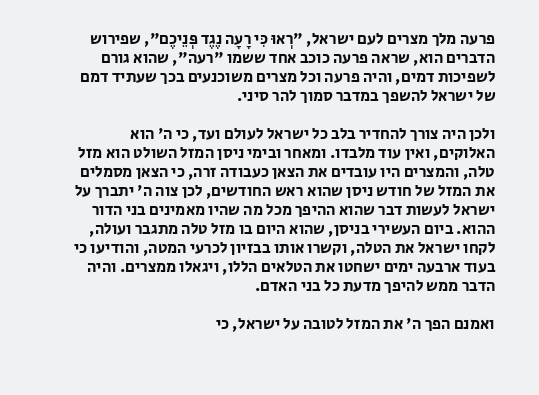פרעה מלך מצרים לעם ישראל, "רְאוּ כִּי רָעָה נֶגֶד פְּנֵיכֶם", שפירוש הדברים הוא, שראה פרעה כוכב אחד ששמו "רעה", שהוא גורם לשפיכות דמים, והיה פרעה וכל מצרים משוכנעים בכך שעתיד דמם של ישראל להשפך במדבר סמוך להר סיני.

ולכן היה צורך להחדיר בלב כל ישראל לעולם ועד, כי ה' הוא האלוקים, ואין עוד מלבדו. ומאחר ובימי ניסן המזל השולט הוא מזל טלה, והמצרים היו עובדים את הצאן כעבודה זרה, כי הצאן מסמלים את המזל של חודש ניסן שהוא ראש החודשים, לכן צוה ה' יתברך על ישראל לעשות דבר שהוא ההיפך מכל מה שהיו מאמינים בני הדור ההוא. ביום העשירי בניסן, שהוא היום בו מזל טלה מתגבר ועולה, לקחו ישראל את הטלה, וקשרו אותו בבזיון לכרעי המטה, והודיעו כי בעוד ארבעה ימים ישחטו את הטלאים הללו, ויגאלו ממצרים. והיה הדבר ממש להיפך מדעת כל בני האדם.

ואמנם הפך ה' את המזל לטובה על ישראל, כי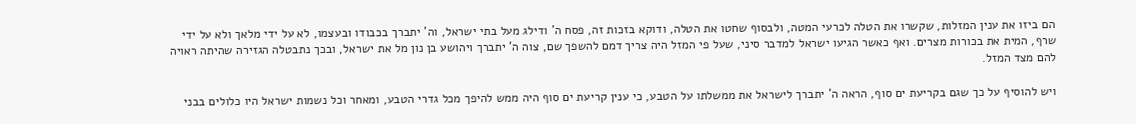הם ביזו את ענין המזלות, שקשרו את הטלה לכרעי המטה, ולבסוף שחטו את הטלה, ודוקא בזכות זה, פסח ה' ודילג מעל בתי ישראל, וה' יתברך בכבודו ובעצמו, לא על ידי מלאך ולא על ידי שרף, המית את בכורות מצרים. ואף כאשר הגיעו ישראל למדבר סיני, שעל פי המזל היה צריך דמם להשפך שם, צוה ה' יתברך ויהושע בן נון מל את ישראל, ובכך נתבטלה הגזירה שהיתה ראויה להם מצד המזל.

ויש להוסיף על כך שגם בקריעת ים סוף, הראה ה' יתברך לישראל את ממשלתו על הטבע, כי ענין קריעת ים סוף היה ממש להיפך מכל גדרי הטבע, ומאחר וכל נשמות ישראל היו כלולים בבני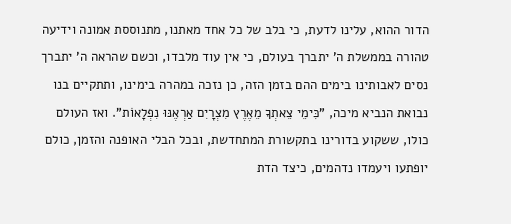הדור ההוא, עלינו לדעת, כי בלב של כל אחד מאתנו, מתנוססת אמונה וידיעה טהורה בממשלת ה' יתברך בעולם, כי אין עוד מלבדו, וכשם שהראה ה' יתברך נסים לאבותינו בימים ההם בזמן הזה, כן נזכה במהרה בימינו, ותתקיים בנו נבואת הנביא מיכה, "כִּימֵי צֵאתְךָ מֵאֶרֶץ מִצְרָיִם אַרְאֶנּוּ נִפְלָאוֹת". ואז העולם כולו, ששקוע בדורינו בתקשורת המתחדשת, ובכל הבלי האופנה והזמן, כולם יופתעו ויעמדו נדהמים, כיצד הדת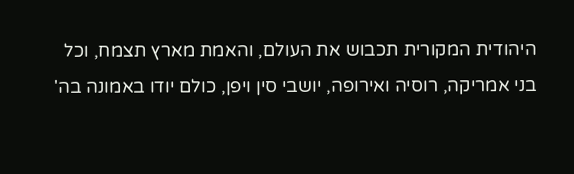היהודית המקורית תכבוש את העולם, והאמת מארץ תצמח, וכל בני אמריקה, רוסיה ואירופה, יושבי סין ויפן, כולם יודו באמונה בה'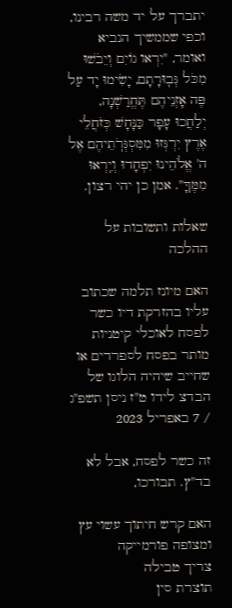יתברך על יד משה רבינו, וכפי שממשיך הנביא ואומר, "יִרְאו גוֹיִם וְיֵבֹשׁוּ מִכֹּל גְּבֽוּרָתָם, יָשִׂימוּ יָד עַל פֶּה אָזְנֵיהֶם תֶּחֱרַשְׁנָה, יְלַחֲכוּ עָפָר כַּנָּחָשׁ כְּזֹחֲלֵי אֶרֶץ יִרְגְּזוּ מִמִּסְגְּרֹֽתֵיהֶם אֶל ה' אֱלֹהֵינוּ יִפְחָדוּ וְיִֽרְאוּ מִמֶּךָּ". אמן כן יהי רצון.

שאלות ותשובות על ההלכה

האם מיונז תלמה שכתוב עליו בהזרקת דיו כשר לפסח לאוכלי קיטניות מותר בפסח לספרדים או שחייב שיהיה הלוגו של הבדצ לידו ט"ז ניסן תשפ"ג / 7 באפריל 2023

זה כשר לפסח, אבל לא בד"ץ. תבורכו,

האם קרש חיתוך עשוי עץ ומצופה פורמייקה
צריך טבילה
תוצרת סין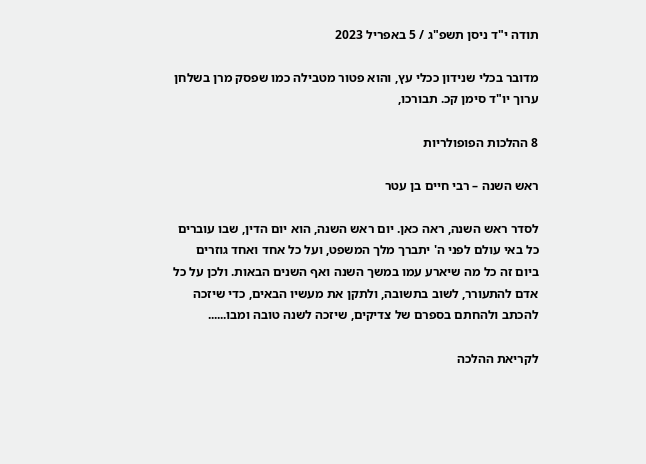תודה י"ד ניסן תשפ"ג / 5 באפריל 2023

מדובר בכלי שנידון ככלי עץ, והוא פטור מטבילה כמו שפסק מרן בשלחן ערוך יו"ד סימן קכ. תבורכו,

8 ההלכות הפופולריות

ראש השנה – רבי חיים בן עטר

לסדר ראש השנה, ראה כאן. יום ראש השנה, הוא יום הדין, שבו עוברים כל באי עולם לפני ה' יתברך מלך המשפט, ועל כל אחד ואחד גוזרים ביום זה כל מה שיארע עמו במשך השנה ואף השנים הבאות. ולכן על כל אדם להתעורר, לשוב בתשובה, ולתקן את מעשיו הבאים, כדי שיזכה להכתב ולהחתם בספרם של צדיקים, שיזכה לשנה טובה ומבו......

לקריאת ההלכה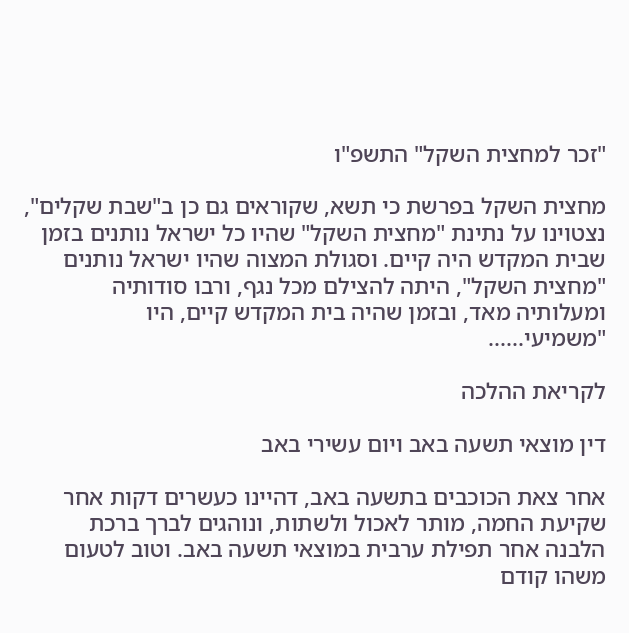"זכר למחצית השקל" התשפ"ו

מחצית השקל בפרשת כי תשא, שקוראים גם כן ב"שבת שקלים", נצטוינו על נתינת "מחצית השקל" שהיו כל ישראל נותנים בזמן שבית המקדש היה קיים. וסגולת המצוה שהיו ישראל נותנים "מחצית השקל", היתה להצילם מכל נגף, ורבו סודותיה ומעלותיה מאד, ובזמן שהיה בית המקדש קיים, היו "משמיעי......

לקריאת ההלכה

דין מוצאי תשעה באב ויום עשירי באב

אחר צאת הכוכבים בתשעה באב, דהיינו כעשרים דקות אחר שקיעת החמה, מותר לאכול ולשתות, ונוהגים לברך ברכת הלבנה אחר תפילת ערבית במוצאי תשעה באב. וטוב לטעום משהו קודם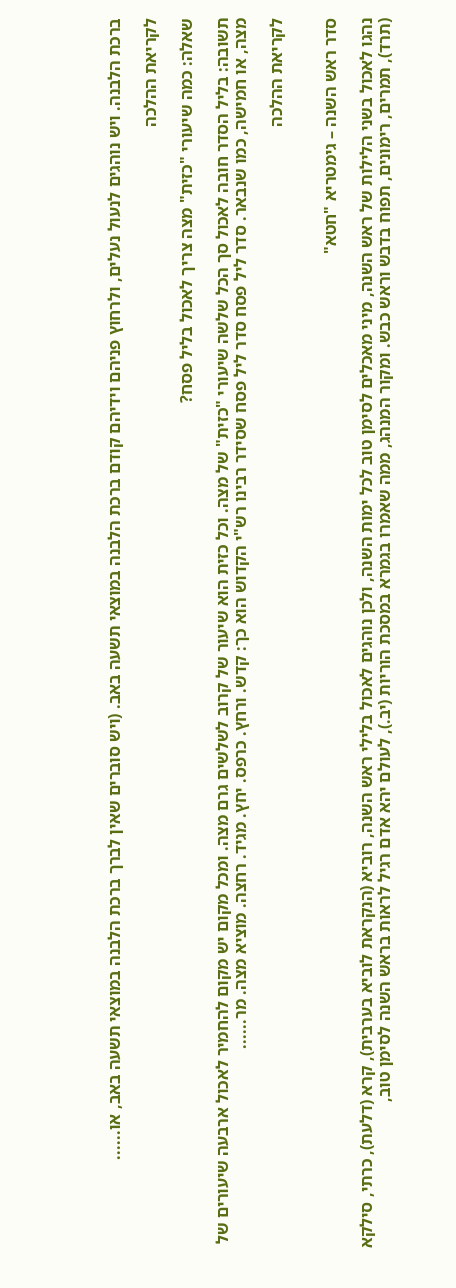ברכת הלבנה. ויש נוהגים לנעול נעלים, ולרחוץ פניהם וידיהם קודם ברכת הלבנה במוצאי תשעה באב. (ויש סוברים שאין לברך ברכת הלבנה במוצאי תשעה באב, או......

לקריאת ההלכה

שאלה: כמה שיעורי "כזית" מצה צריך לאכול בליל פסח?

תשובה: בליל הסדר חובה לאכול סך הכל שלשה שיעורי "כזית" של מצה. וכל כזית הוא שיעור של קרוב לשלשים גרם מצה. ומכל מקום יש מקום להחמיר לאכול ארבעה שיעורים של מצה, או חמישה, כמו שנבאר. סדר ליל פסח סדר ליל פסח שסידר רבינו רש"י הקדוש הוא כך: קדש. ורחץ. כרפס. יחץ. מגיד. רחצה. מוציא מצה. מר......

לקריאת ההלכה


סדר ראש השנה – גימטריא "חטא"

נהגו לאכול בשני הלילות של ראש השנה, מיני מאכלים לסימן טוב לכל ימות השנה, ולכן נוהגים לאכול בלילי ראש השנה, רוביא (הנקראת לוביא בערבית), קרא (דלעת), כרתי, סילקא (תרד), תמרים, רימונים, תפוח בדבש וראש כבש. ומקור המנהג, ממה שאמרו בגמרא במסכת הוריות (יב.), לעולם יהא אדם רגיל לראות בראש השנה לסימן טוב,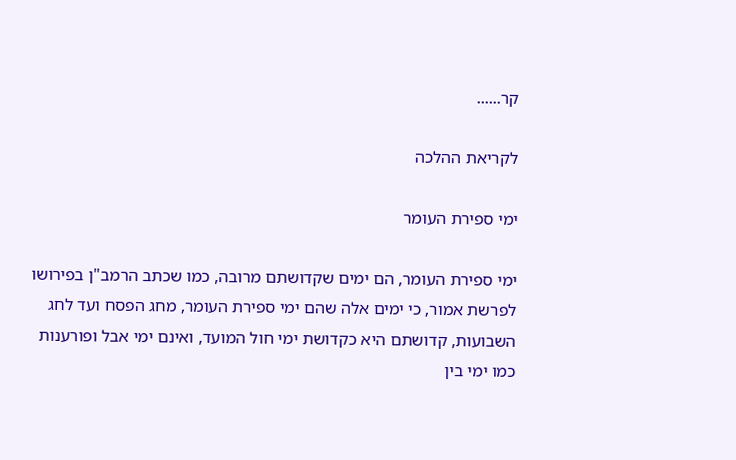קר......

לקריאת ההלכה

ימי ספירת העומר

ימי ספירת העומר, הם ימים שקדושתם מרובה, כמו שכתב הרמב"ן בפירושו לפרשת אמור, כי ימים אלה שהם ימי ספירת העומר, מחג הפסח ועד לחג השבועות, קדושתם היא כקדושת ימי חול המועד, ואינם ימי אבל ופורענות כמו ימי בין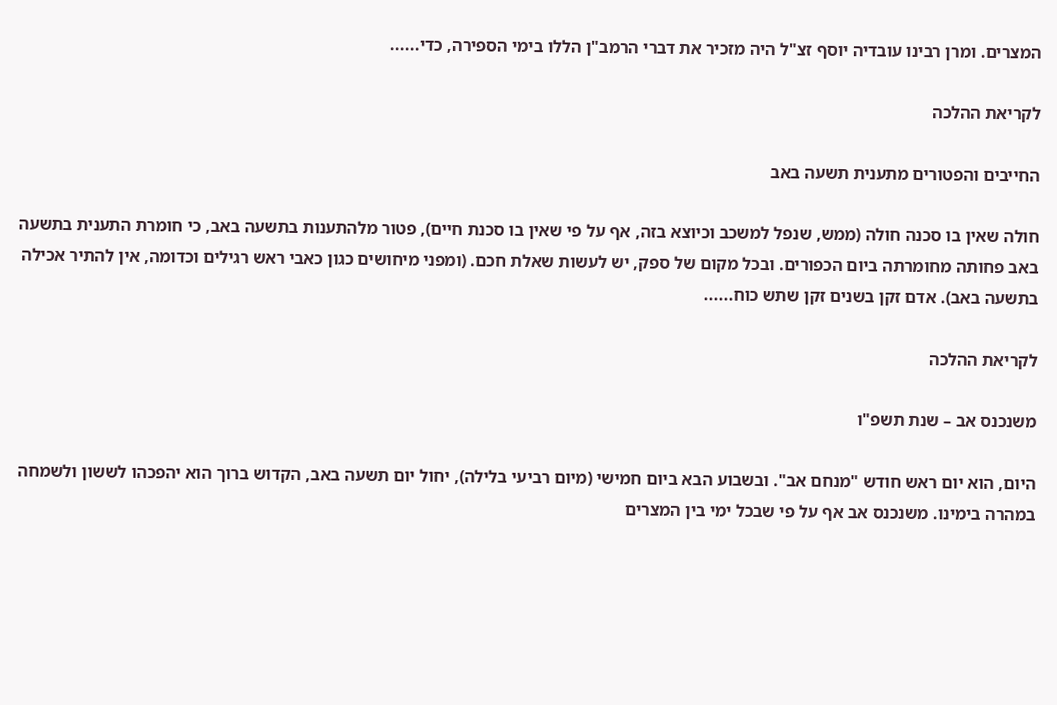המצרים. ומרן רבינו עובדיה יוסף זצ"ל היה מזכיר את דברי הרמב"ן הללו בימי הספירה, כדי......

לקריאת ההלכה

החייבים והפטורים מתענית תשעה באב

חולה שאין בו סכנה חולה (ממש, שנפל למשכב וכיוצא בזה, אף על פי שאין בו סכנת חיים), פטור מלהתענות בתשעה באב, כי חומרת התענית בתשעה באב פחותה מחומרתה ביום הכפורים. ובכל מקום של ספק, יש לעשות שאלת חכם. (ומפני מיחושים כגון כאבי ראש רגילים וכדומה, אין להתיר אכילה בתשעה באב). אדם זקן בשנים זקן שתש כוח......

לקריאת ההלכה

משנכנס אב – שנת תשפ"ו

היום, הוא יום ראש חודש "מנחם אב". ובשבוע הבא ביום חמישי (מיום רביעי בלילה), יחול יום תשעה באב, הקדוש ברוך הוא יהפכהו לששון ולשמחה במהרה בימינו. משנכנס אב אף על פי שבכל ימי בין המצרים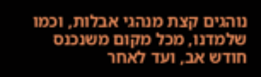נוהגים קצת מנהגי אבלות, וכמו שלמדנו, מכל מקום משנכנס חודש אב, ועד לאחר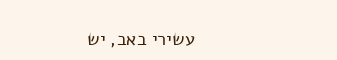עשירי באב, יש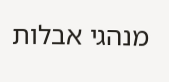מנהגי אבלות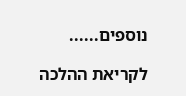נוספים......

לקריאת ההלכה